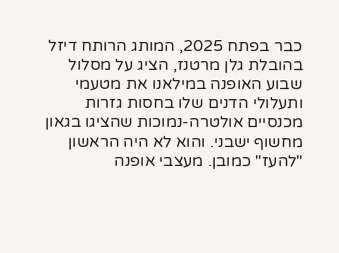כבר בפתח 2025, המותג הרותח דיזל בהובלת גלן מרטנז, הציג על מסלול שבוע האופנה במילאנו את מטעמי ותעלולי הדנים שלו בחסות גזרות מכנסיים אולטרה-נמוכות שהציגו בגאון מחשוף ישבני. והוא לא היה הראשון "להעז" כמובן. מעצבי אופנה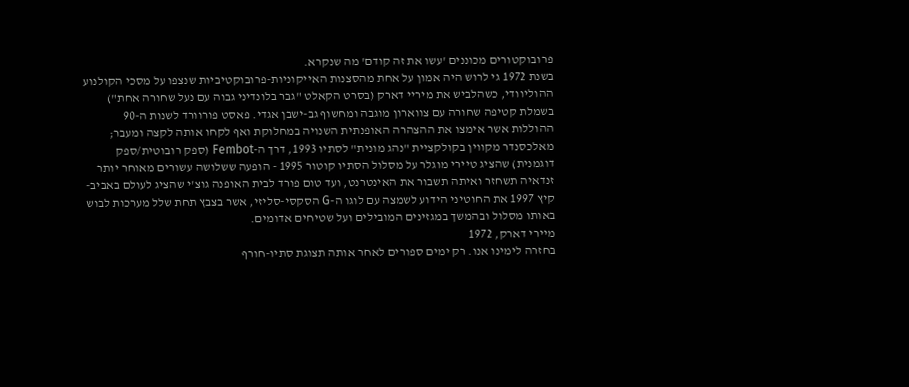פרובוקטורים מכוננים 'עשו את זה קודם' מה שנקרא.
בשנת 1972 גי לרוש היה אמון על אחת מהסצנות האייקוניות-פרובוקטיביות שנצפו על מסכי הקולנוע ההוליוודי, כשהלביש את מיריי דארק (בסרט הקאלט "גבר בלונדיני גבוה עם נעל שחורה אחת") בשמלת קטיפה שחורה עם צווארון מוגבה ומחשוף גב-ישבן אגדי. פאסט פורוורד לשנות ה-90 ההוללות אשר אימצו את ההצהרה האופנתית השנויה במחלוקת ואף לקחו אותה לקצה ומעבר; מאלכסנדר מקווין בקולקציית "נהג מונית" לסתיו 1993, דרך ה-Fembot (ספק רובוטית/ספק דוגמנית) שהציג טיירי מוגלר על מסלול הסתיו קוטור 1995 - הופעה ששלושה עשורים מאוחר יותר זנדאיה תשחזר ואיתה תשבור את האינטרנט, ועד טום פורד לבית האופנה גוצ'י שהציג לעולם באביב-קיץ 1997 את החוטיני הידוע לשמצה עם לוגו ה-G הסקסי-סליזי, אשר בצבץ תחת שלל מערכות לבוש באותו מסלול ובהמשך במגזינים המובילים ועל שטיחים אדומים.
מיירי דארק, 1972
בחזרה לימינו אנו. רק ימים ספורים לאחר אותה תצוגת סתיו-חורף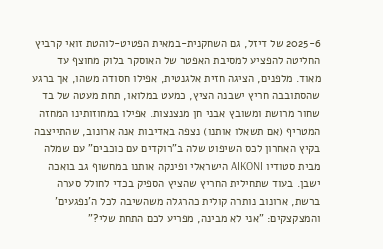2025-6 של דיזל, גם השחקנית-במאית הפטיט-לוהטת זואי קרביץ החליטה להפציע למסיבת האפטר של האוסקר בלוק מחוצף עד מאוד. מלפנים, הציגה חזית אלגנטית, אפילו חסודה משהו, אך ברגע שהסתובבה חריץ ישבנה הציץ, כמעט במלואו, תחת מעטה של בד שחור מרושת ומשובץ אבני חן מנצנצות. אפילו במחוזותינו המחזה המטריף (אם תשאלו אותנו) נצפה באדיבות אנה ארונוב, שהתייצבה בקיץ האחרון לכס השיפוט שלה ב"רוקדים עם כוכבים" עם שמלה מבית סטודיו AIKONI הישראלי ופינקה אותנו במחשוף גב בואכה ישבן. בעוד שתחילית החריץ שהציץ הספיק בכדי לחולל סערה ברשת, ארונוב נותרה קולית כהרגלה משהשיבה לכל ה'נפגעים' והמצקצקים: "אני לא מבינה, מפריע לכם התחת שלי?"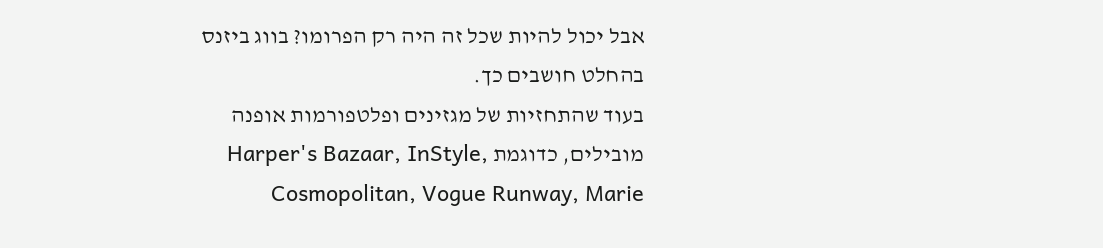אבל יכול להיות שכל זה היה רק הפרומו? בווג ביזנס בהחלט חושבים כך.
בעוד שהתחזיות של מגזינים ופלטפורמות אופנה מובילים, כדוגמת Harper's Bazaar, InStyle, Cosmopolitan, Vogue Runway, Marie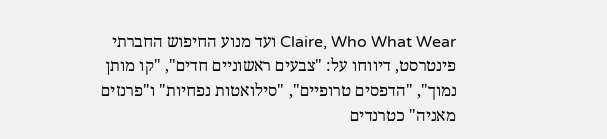Claire, Who What Wear ועד מנוע החיפוש החברתי פינטרסט, דיווחו על: "צבעים ראשוניים חדים", "קו מותן נמוך", "הדפסים טרופיים", "סילואטות נפחיות" ו"פרנזים מאניה" כטרנדים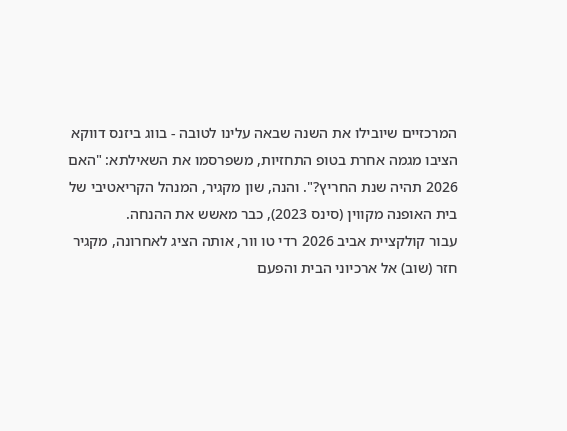המרכזיים שיובילו את השנה שבאה עלינו לטובה - בווג ביזנס דווקא הציבו מגמה אחרת בטופ התחזיות, משפרסמו את השאילתא: "האם 2026 תהיה שנת החריץ?". והנה, שון מקגיר, המנהל הקריאטיבי של בית האופנה מקווין (סינס 2023), כבר מאשש את ההנחה.
עבור קולקציית אביב 2026 רדי טו וור, אותה הציג לאחרונה, מקגיר חזר (שוב) אל ארכיוני הבית והפעם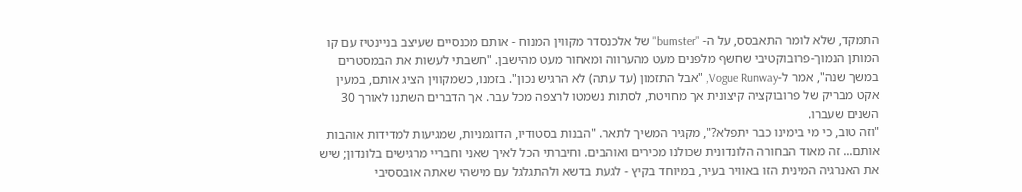התמקד, שלא לומר התאבסס, על ה- "bumster" של אלכנסדר מקווין המנוח - אותם מכנסיים שעיצב בניינטיז עם קו המותן הנמוך-פרובוקטיבי שחשף מלפנים מעט מהערווה ומאחור מעט מהישבן. "חשבתי לעשות את הבמסטרים במשך שנה", אמר ל-Vogue Runway, "אבל התזמון (עד עתה) לא הרגיש נכון". בזמנו, כשמקווין הציג אותם, במעין אקט מבריק של פרובוקציה קיצונית אך מחויטת, לסתות נשמטו לרצפה מכל עבר. אך הדברים השתנו לאורך 30 השנים שעברו.
"וזה טוב, כי מי בימינו כבר יתפלא?", מקגיר המשיך לתאר. "הבנות בסטודיו, הדוגמניות, שמגיעות למדידות אוהבות אותם... זה מאוד הבחורה הלונדונית שכולנו מכירים ואוהבים. וחיברתי הכל לאיך שאני וחבריי מרגישים בלונדון; שיש את האנרגיה המינית הזו באוויר בעיר, במיוחד בקיץ - לגעת בדשא ולהתגלגל עם מישהי שאתה אובססיבי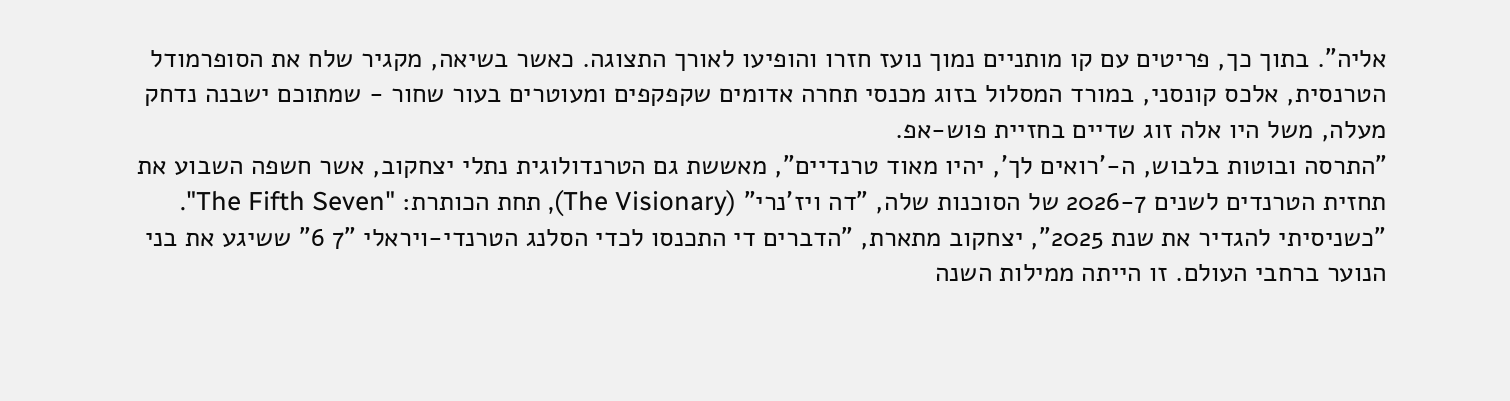אליה". בתוך כך, פריטים עם קו מותניים נמוך נועז חזרו והופיעו לאורך התצוגה. כאשר בשיאה, מקגיר שלח את הסופרמודל הטרנסית, אלכס קונסני, במורד המסלול בזוג מכנסי תחרה אדומים שקפקפים ומעוטרים בעור שחור - שמתוכם ישבנה נדחק מעלה, משל היו אלה זוג שדיים בחזיית פוש-אפ.
"התרסה ובוטות בלבוש, ה-'רואים לך', יהיו מאוד טרנדיים", מאששת גם הטרנדולוגית נתלי יצחקוב, אשר חשפה השבוע את תחזית הטרנדים לשנים 2026-7 של הסוכנות שלה, "דה ויז'נרי" (The Visionary), תחת הכותרת: "The Fifth Seven".
"כשניסיתי להגדיר את שנת 2025", יצחקוב מתארת, "הדברים די התכנסו לכדי הסלנג הטרנדי-ויראלי "7 6" ששיגע את בני הנוער ברחבי העולם. זו הייתה ממילות השנה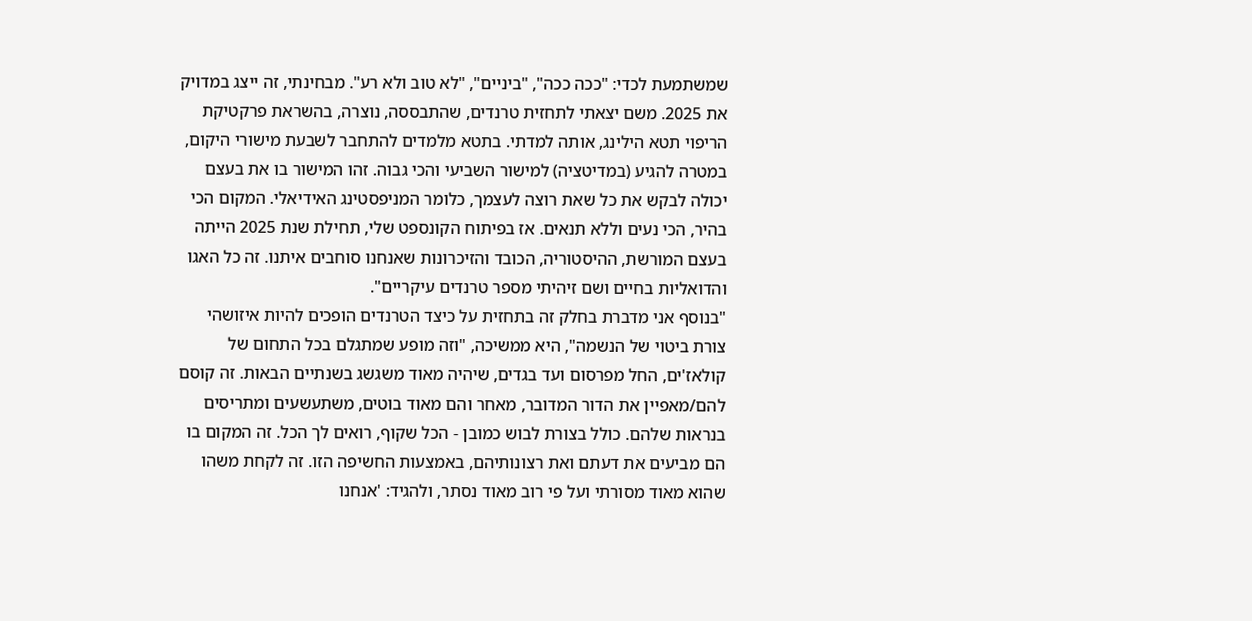שמשתמעת לכדי: "ככה ככה", "ביניים", "לא טוב ולא רע". מבחינתי, זה ייצג במדויק את 2025. משם יצאתי לתחזית טרנדים, שהתבססה, נוצרה, בהשראת פרקטיקת הריפוי תטא הילינג, אותה למדתי. בתטא מלמדים להתחבר לשבעת מישורי היקום, במטרה להגיע (במדיטציה) למישור השביעי והכי גבוה. זהו המישור בו את בעצם יכולה לבקש את כל שאת רוצה לעצמך, כלומר המניפסטינג האידיאלי. המקום הכי בהיר, הכי נעים וללא תנאים. אז בפיתוח הקונספט שלי, תחילת שנת 2025 הייתה בעצם המורשת, ההיסטוריה, הכובד והזיכרונות שאנחנו סוחבים איתנו. זה כל האגו והדואליות בחיים ושם זיהיתי מספר טרנדים עיקריים".
"בנוסף אני מדברת בחלק זה בתחזית על כיצד הטרנדים הופכים להיות איזושהי צורת ביטוי של הנשמה", היא ממשיכה, "וזה מופע שמתגלם בכל התחום של קולאז'ים, החל מפרסום ועד בגדים, שיהיה מאוד משגשג בשנתיים הבאות. זה קוסם להם/מאפיין את הדור המדובר, מאחר והם מאוד בוטים, משתעשעים ומתריסים בנראות שלהם. כולל בצורת לבוש כמובן - הכל שקוף, רואים לך הכל. זה המקום בו הם מביעים את דעתם ואת רצונותיהם, באמצעות החשיפה הזו. זה לקחת משהו שהוא מאוד מסורתי ועל פי רוב מאוד נסתר, ולהגיד: 'אנחנו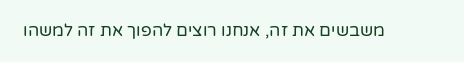משבשים את זה, אנחנו רוצים להפוך את זה למשהו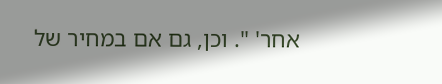אחר' ". וכן, גם אם במחיר של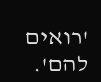'רואים להם'.